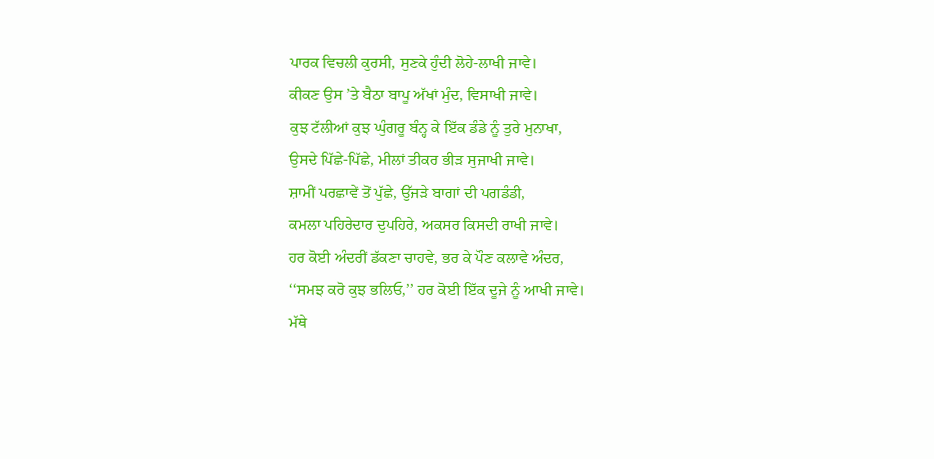ਪਾਰਕ ਵਿਚਲੀ ਕੁਰਸੀ, ਸੁਣਕੇ ਹੁੰਦੀ ਲੋਹੇ-ਲਾਖੀ ਜਾਵੇ।
ਕੀਕਣ ਉਸ ’ਤੇ ਬੈਠਾ ਬਾਪੂ ਅੱਖਾਂ ਮੁੰਦ, ਵਿਸਾਖੀ ਜਾਵੇ।
ਕੁਝ ਟੱਲੀਆਂ ਕੁਝ ਘੁੰਗਰੂ ਬੰਨ੍ਹ ਕੇ ਇੱਕ ਡੰਡੇ ਨੂੰ ਤੁਰੇ ਮੁਨਾਖਾ,
ਉਸਦੇ ਪਿੱਛੇ-ਪਿੱਛੇ, ਮੀਲਾਂ ਤੀਕਰ ਭੀੜ ਸੁਜਾਖੀ ਜਾਵੇ।
ਸ਼ਾਮੀਂ ਪਰਛਾਵੇਂ ਤੋਂ ਪੁੱਛੇ, ਉੱਜੜੇ ਬਾਗਾਂ ਦੀ ਪਗਡੰਡੀ,
ਕਮਲਾ ਪਹਿਰੇਦਾਰ ਦੁਪਹਿਰੇ, ਅਕਸਰ ਕਿਸਦੀ ਰਾਖੀ ਜਾਵੇ।
ਹਰ ਕੋਈ ਅੰਦਰੀਂ ਡੱਕਣਾ ਚਾਹਵੇ, ਭਰ ਕੇ ਪੌਣ ਕਲਾਵੇ ਅੰਦਰ,
‘‘ਸਮਝ ਕਰੋ ਕੁਝ ਭਲਿਓ,’’ ਹਰ ਕੋਈ ਇੱਕ ਦੂਜੇ ਨੂੰ ਆਖੀ ਜਾਵੇ।
ਮੱਥੇ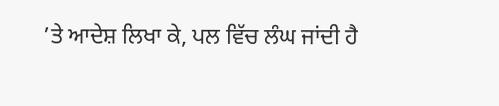’ਤੇ ਆਦੇਸ਼ ਲਿਖਾ ਕੇ, ਪਲ ਵਿੱਚ ਲੰਘ ਜਾਂਦੀ ਹੈ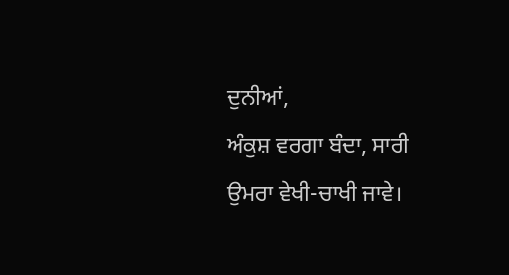ਦੁਨੀਆਂ,
ਅੰਕੁਸ਼ ਵਰਗਾ ਬੰਦਾ, ਸਾਰੀ ਉਮਰਾ ਵੇਖੀ-ਚਾਖੀ ਜਾਵੇ।